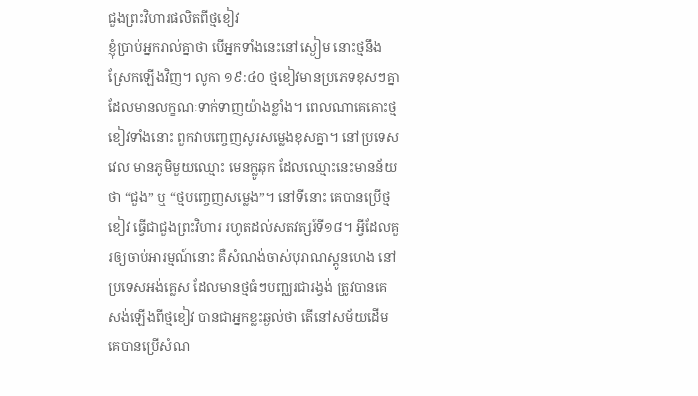ជួងព្រះវិហារផលិតពីថ្មខៀវ
ខ្ញុំប្រាប់អ្នករាល់គ្នាថា បើអ្នកទាំងនេះនៅស្ងៀម នោះថ្មនឹងស្រែកឡើងវិញ។ លូកា ១៩:៤០ ថ្មខៀវមានប្រភេទខុសៗគ្នា ដែលមានលក្ខណៈទាក់ទាញយ៉ាងខ្លាំង។ ពេលណាគេគោះថ្មខៀវទាំងនោះ ពួកវាបញ្ចេញសូរសម្លេងខុសគ្នា។ នៅប្រទេសវេល មានភូមិមួយឈ្មោះ មេនក្លូឆុក ដែលឈ្មោះនេះមានន័យថា “ជួង” ឬ “ថ្មបញ្ចេញសម្លេង”។ នៅទីនោះ គេបានប្រើថ្មខៀវ ធ្វើជាជួងព្រះវិហារ រហូតដល់សតវត្សរ៍ទី១៨។ អ្វីដែលគួរឲ្យចាប់អារម្មណ៍នោះ គឺសំណង់ចាស់បុរាណស្តូនហេង នៅប្រទេសអង់គ្លេស ដែលមានថ្មធំៗបញ្ឈរជារង្វង់ ត្រូវបានគេសង់ឡើងពីថ្មខៀវ បានជាអ្នកខ្លះឆ្ងល់ថា តើនៅសម័យដើម គេបានប្រើសំណ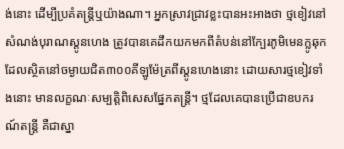ង់នោះ ដើម្បីប្រគំតន្ត្រីឬយ៉ាងណា។ អ្នកស្រាវជ្រាវខ្លះបានអះអាងថា ថ្មខៀវនៅសំណង់បុរាណស្តូនហេង ត្រូវបានគេដឹកយកមកពីតំបន់នៅក្បែរភូមិមេនក្លូឆុក ដែលស្ថិតនៅចម្ងាយជិត៣០០គីឡូម៉ែត្រពីស្តូនហេងនោះ ដោយសារថ្មខៀវទាំងនោះ មានលក្ខណៈសម្បត្តិពិសេសផ្នែកតន្រ្តី។ ថ្មដែលគេបានប្រើជាឧបករណ៍តន្រ្តី គឺជាស្នា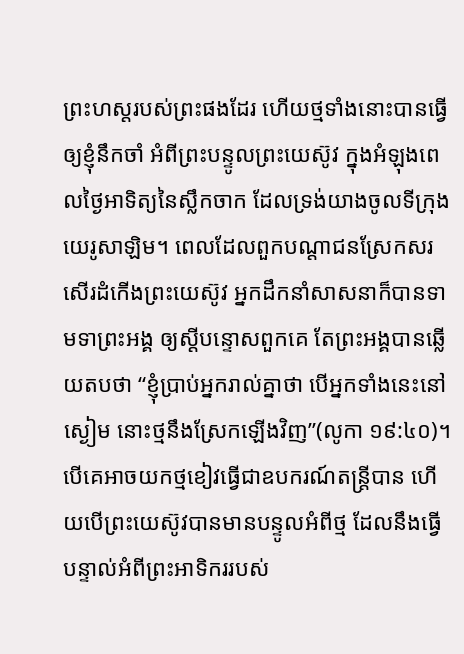ព្រះហស្តរបស់ព្រះផងដែរ ហើយថ្មទាំងនោះបានធ្វើឲ្យខ្ញុំនឹកចាំ អំពីព្រះបន្ទូលព្រះយេស៊ូវ ក្នុងអំឡុងពេលថ្ងៃអាទិត្យនៃស្លឹកចាក ដែលទ្រង់យាងចូលទីក្រុងយេរូសាឡិម។ ពេលដែលពួកបណ្តាជនស្រែកសរសើរដំកើងព្រះយេស៊ូវ អ្នកដឹកនាំសាសនាក៏បានទាមទាព្រះអង្គ ឲ្យស្តីបន្ទោសពួកគេ តែព្រះអង្គបានឆ្លើយតបថា “ខ្ញុំប្រាប់អ្នករាល់គ្នាថា បើអ្នកទាំងនេះនៅស្ងៀម នោះថ្មនឹងស្រែកឡើងវិញ”(លូកា ១៩:៤០)។ បើគេអាចយកថ្មខៀវធ្វើជាឧបករណ៍តន្ត្រីបាន ហើយបើព្រះយេស៊ូវបានមានបន្ទូលអំពីថ្ម ដែលនឹងធ្វើបន្ទាល់អំពីព្រះអាទិកររបស់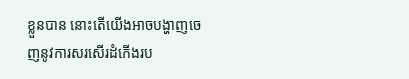ខ្លួនបាន នោះតើយើងអាចបង្ហាញចេញនូវការសរសើរដំកើងរប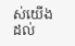ស់យើង ដល់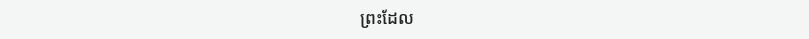ព្រះដែល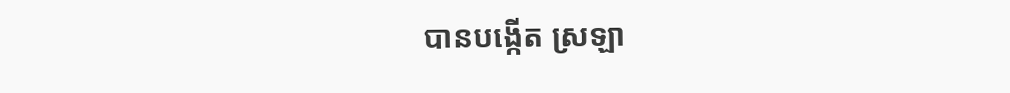បានបង្កើត ស្រឡា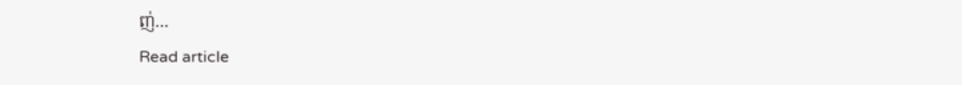ញ់…
Read article